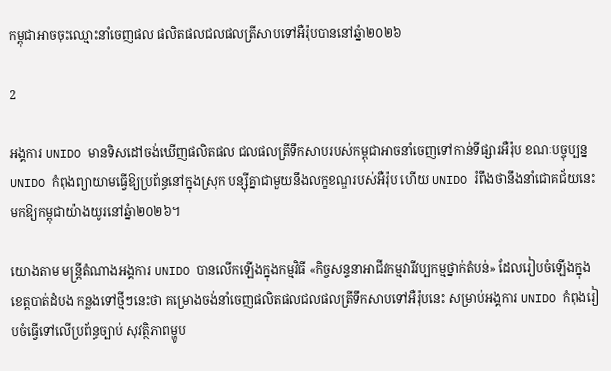កម្ពុជាអាចចុះឈ្មោះនាំចេញផល ផលិតផលជលផលត្រីសាបទៅអឺរ៉ុបបាននៅឆ្នំា២០២៦

2

អង្គការ UNIDO មានទិសដៅចង់ឃើញផលិតផល ជលផលត្រីទឹកសាបរបស់កម្ពុជាអាចនាំចេញទៅកាន់ទីផ្សារអឺរ៉ុប ខណៈបច្ចុប្បន្ន UNIDO កំពុងព្យាយាមធ្វើឱ្យប្រព័ន្ធនៅក្នុងស្រុក បន្ស៊ីគ្នាជាមួយនឹងលក្ខខណ្ឌរបស់អឺរ៉ុប ហើយ UNIDO រំពឹងថានឹងនាំជោគជ័យនេះមកឱ្យកម្ពុជាយ៉ាងយូរនៅឆ្នំា២០២៦។

យោងតាម មន្ត្រីតំណាងអង្គការ UNIDO បានលើកឡើងក្នុងកម្មវិធី «កិច្ចសន្ទនាអាជីវកម្មវារីវប្បកម្មថ្នាក់តំបន់» ដែលរៀបចំឡើងក្នុងខេត្តបាត់ដំបង កន្លងទៅថ្មីៗនេះថា គម្រោងចង់នាំចេញផលិតផលជលផលត្រីទឹកសាបទៅអឺរ៉ុបនេះ សម្រាប់អង្គការ UNIDO កំពុងរៀបចំធ្វើទៅលើប្រព័ន្ធច្បាប់ សុវត្ថិភាពម្ហូប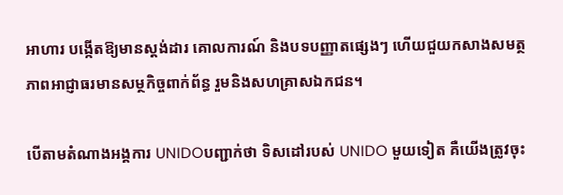អាហារ បង្កើតឱ្យមានស្តង់ដារ គោលការណ៍ និងបទបញ្ញាតផ្សេងៗ ហើយជួយកសាងសមត្ថភាពអាជ្ញាធរមានសម្ថកិច្ចពាក់ព័ន្ធ រួមនិងសហគ្រាសឯកជន។

បើតាមតំណាងអង្គការ UNIDOបញ្ជាក់ថា ទិសដៅរបស់ UNIDO មួយទៀត គឺយើងត្រូវចុះ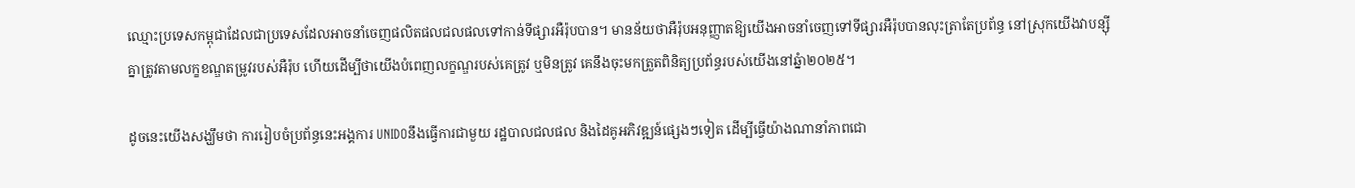ឈ្មោះប្រទេសកម្ពុជាដែលជាប្រទេសដែលអាចនាំចេញផលិតផលជលផលទៅកាន់ទីផ្សារអឺរ៉ុបបាន។ មានន័យថាអឺរ៉ុបអនុញ្ញាតឱ្យយើងអាចនាំចេញទៅទីផ្សារអឺរ៉ុបបានលុះត្រាតែប្រព័ន្ធ នៅស្រុកយើងវាបន្ស៊ីគ្នាត្រូវតាមលក្ខខណ្ឌតម្រូវរបស់អឺរ៉ុប ហើយដើម្បីថាយើងបំពេញលក្ខណ្ឌរបស់គេត្រូវ ឬមិនត្រូវ គេនឹងចុះមកត្រួតពិនិត្យប្រព័ន្ធរបស់យើងនៅឆ្នំា២០២៥។

ដូចនេះយើងសង្ឃឹមថា ការរៀបចំប្រព័ន្ធនេះអង្គការ UNIDOនឹងធ្វើការជាមួយ រដ្ឋបាលជលផល និងដៃគូអភិវឌ្ឍន៍ផ្សេងៗទៀត ដើម្បីធ្វើយ៉ាងណានាំភាពជោ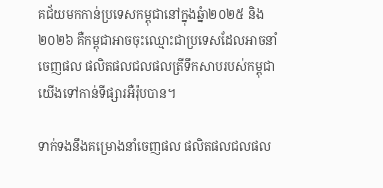គជ័យមកកាន់ប្រទេសកម្ពុជានៅក្នុងឆ្នំា២០២៥ និង២០២៦ គឺកម្ពុជាអាចចុះឈ្មោះជាប្រទេសដែលអាចនាំចេញផល ផលិតផលជលផលត្រីទឹកសាបរបស់កម្ពុជាយើងទៅកាន់ទីផ្សារអឺរ៉ុបបាន។

ទាក់ទងនឹងគម្រោងនាំចេញផល ផលិតផលជលផល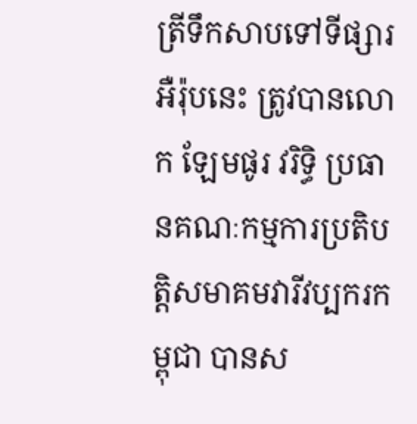ត្រីទឹកសាបទៅទីផ្សារអឺរ៉ុបនេះ ត្រូវបានលោក ឡែមផូរ វរិទ្ធិ ប្រធានគណៈកម្មការប្រតិបត្តិសមាគមវារីវប្បករកម្ពុជា បានស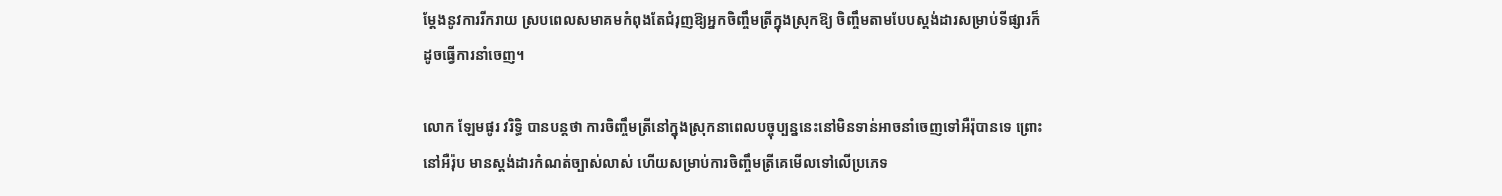ម្តែងនូវការរីករាយ ស្របពេលសមាគមកំពុងតែជំរុញឱ្យអ្នកចិញ្ចឹមត្រីក្នុងស្រុកឱ្យ ចិញ្ចឹមតាមបែបស្តង់ដារសម្រាប់ទីផ្សារក៏ដូចធ្វើការនាំចេញ។

លោក ឡែមផូរ វរិទ្ធិ បានបន្តថា ការចិញ្ចឹមត្រីនៅក្នុងស្រុកនាពេលបច្ចុប្បន្ននេះនៅមិនទាន់អាចនាំចេញទៅអឺរ៉ុបានទេ ព្រោះនៅអឺរ៉ុប មានស្តង់ដារកំណត់ច្បាស់លាស់ ហើយសម្រាប់ការចិញ្ចឹមត្រីគេមើលទៅលើប្រភេទ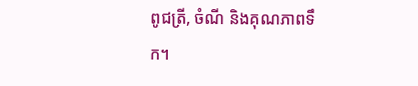ពូជត្រី, ចំណី និងគុណភាពទឹក។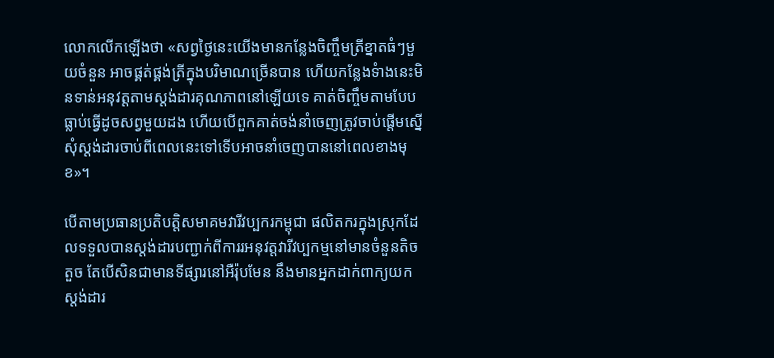លោកលើកឡើងថា «សព្វថ្ងៃនេះយើងមានកន្លែងចិញ្ចឹមត្រីខ្នាតធំៗមួយចំនួន អាចផ្គត់ផ្គង់ត្រីក្នុងបរិមាណច្រើនបាន ហើយកន្លែងទំាងនេះមិនទាន់អនុវត្តតាមស្តង់ដារគុណភាពនៅឡើយទេ គាត់ចិញ្ចឹមតាមបែបធ្លាប់ធ្វើដូចសព្វមួយដង ហើយបើពួកគាត់ចង់នាំចេញត្រូវចាប់ផ្តើមស្នើសុំស្តង់ដារចាប់ពីពេលនេះទៅទើបអាចនាំចេញបាននៅពេលខាងមុខ»។

បើតាមប្រធានប្រតិបត្តិសមាគមវារីវប្បករកម្ពុជា ផលិតករក្នុងស្រុកដែលទទួលបានស្តង់ដារបញ្ជាក់ពីការរអនុវត្តវារីវប្បកម្មនៅមានចំនួនតិចតួច តែបើសិនជាមានទីផ្សារនៅអឺរ៉ុបមែន នឹងមានអ្នកដាក់ពាក្យយកស្តង់ដារ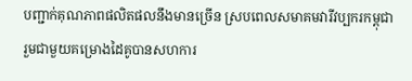បញ្ជាក់គុណភាពផលិតផលនឹងមានច្រើន ស្របពេលសមាគមវារីវប្បករកម្ពុជារួមជាមួយគម្រោងដៃគូបានសហការ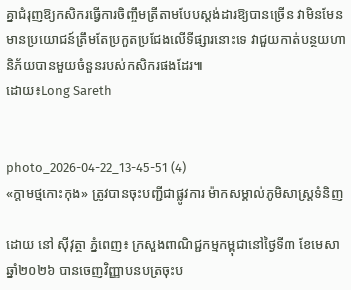គ្នាជំរុញឱ្យកសិករធ្វើការចិញ្ចឹមត្រីតាមបែបស្តង់ដារឱ្យបានច្រើន វាមិនមែនមានប្រយោជន៍ត្រឹមតែប្រកួតប្រជែងលើទីផ្សារនោះទេ វាជួយកាត់បន្ថយហានិភ័យបានមួយចំនួនរបស់កសិករផងដែរ៕
ដោយ៖Long Sareth


photo_2026-04-22_13-45-51 (4)
«ក្តាមថ្មកោះកុង» ត្រូវបានចុះបញ្ជីជាផ្លូវការ ម៉ាកសម្គាល់ភូមិសាស្រ្តទំនិញ

ដោយ នៅ ស៊ីវុត្ថា ភ្នំពេញ៖ ក្រសួងពាណិជ្ជកម្មកម្ពុជានៅថ្ងៃទី៣ ខែមេសា ឆ្នាំ២០២៦ បានចេញវិញ្ញាបនបត្រចុះប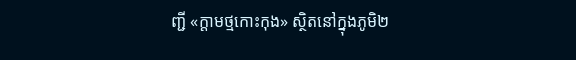ញ្ជី «ក្តាមថ្មកោះកុង» ស្ថិតនៅក្នុងភូមិ២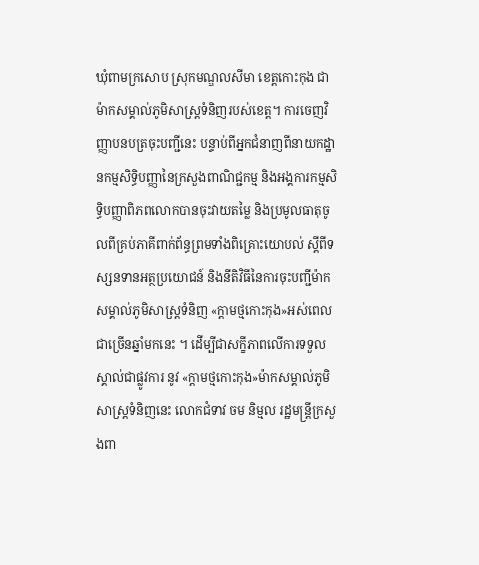ឃុំពាមក្រសោប ស្រុកមណ្ឌលសីមា ខេត្តកោះកុង ជាម៉ាកសម្គាល់ភូមិសាស្រ្តទំនិញរបស់ខេត្ត។ ការចេញវិញ្ញាបនបត្រចុះបញ្ជីនេះ បន្ទាប់ពីអ្នកជំនាញពីនាយកដ្ឋានកម្មសិទ្ធិបញ្ញានៃក្រសួងពាណិជ្ជកម្ម និងអង្គការកម្មសិទ្ធិបញ្ញាពិភពលោកបានចុះវាយតម្លៃ និងប្រមូលធាតុចូលពីគ្រប់ភាគីពាក់ព័ន្ធព្រមទាំងពិគ្រោះយោបល់ ស្តីពីទស្សនទានអត្ថប្រយោជន៍ និងនីតិវិធីនៃការចុះបញ្ជីម៉ាកសម្គាល់ភូមិសាស្ត្រទំនិញ «ក្តាមថ្មកោះកុង»អស់ពេលជាច្រើនឆ្នាំមកនេះ ។ ដើម្បីជាសក្ខីភាពលើការទទួលស្គាល់ជាផ្លូវការ នូវ «ក្តាមថ្មកោះកុង»ម៉ាកសម្គាល់ភូមិសាស្រ្តទំនិញនេះ លោកជំទាវ ចម និម្មល រដ្ឋមន្ត្រីក្រសួងពា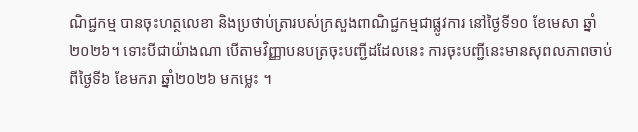ណិជ្ជកម្ម បានចុះហត្ថលេខា និងប្រថាប់ត្រារបស់ក្រសួងពាណិជ្ជកម្មជាផ្លូវការ នៅថ្ងៃទី១០ ខែមេសា ឆ្នាំ២០២៦។ ទោះបីជាយ៉ាងណា បើតាមវិញ្ញាបនបត្រចុះបញ្ជីដដែលនេះ ការចុះបញ្ជីនេះមានសុពលភាពចាប់ពីថ្ងៃទី៦ ខែមករា ឆ្នាំ២០២៦ មកម្លេះ ។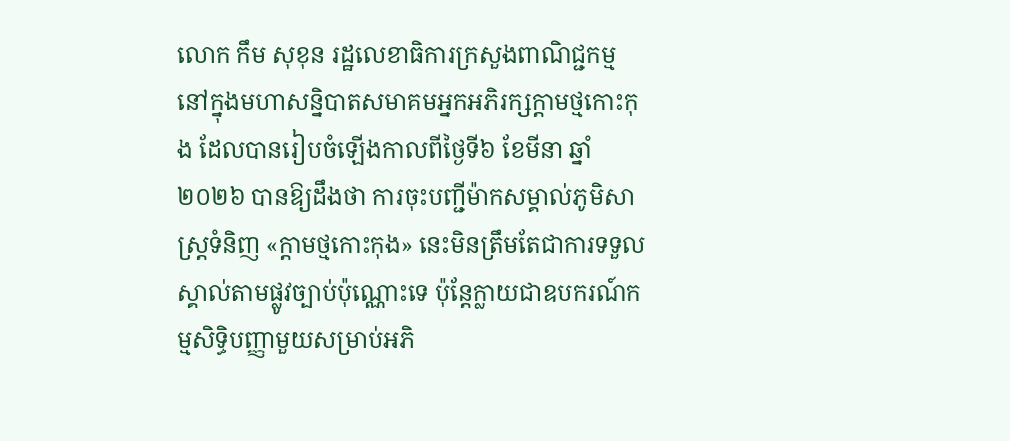លោក កឹម សុខុន រដ្ឋលេខាធិការក្រសួងពាណិជ្ជកម្ម នៅក្នុងមហាសន្និបាតសមាគមអ្នកអភិរក្សក្តាមថ្មកោះកុង ដែលបានរៀបចំឡើងកាលពីថ្ងៃទី៦ ខែមីនា ឆ្នាំ២០២៦ បានឱ្យដឹងថា ការចុះបញ្ជីម៉ាកសម្គាល់ភូមិសាស្ត្រទំនិញ «ក្តាមថ្មកោះកុង» នេះមិនត្រឹមតែជាការទទួលស្គាល់តាមផ្លូវច្បាប់ប៉ុណ្ណោះទេ ប៉ុន្តែក្លាយជាឧបករណ៍កម្មសិទ្ធិបញ្ញាមួយសម្រាប់អភិ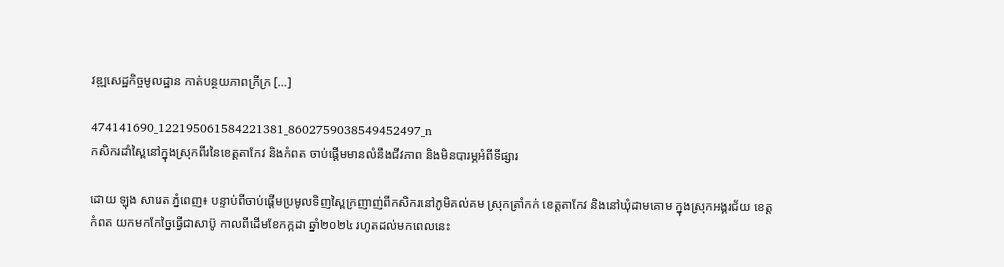វឌ្ឍសេដ្ឋកិច្ចមូលដ្ឋាន កាត់បន្ថយភាពក្រីក្រ […]

474141690_122195061584221381_8602759038549452497_n
កសិករដាំស្ពៃនៅក្នុងស្រុកពីរនៃខេត្តតាកែវ និងកំពត ចាប់ផ្តើមមានលំនឹងជីវភាព និងមិនបារម្ភអំពីទីផ្សារ

ដោយ ឡុង សារេត ភ្នំពេញ៖ បន្ទាប់ពីចាប់ផ្តើមប្រមូលទិញស្ពៃក្រញាញ់ពីកសិករនៅភូមិគល់គម ស្រុកត្រាំកក់ ខេត្តតាកែវ និងនៅឃុំដាមគោម ក្នុងស្រុកអង្គរជ័យ ខេត្តកំពត យកមកកែច្នៃធ្វើជាសាប៊ូ កាលពីដើមខែកក្កដា ឆ្នាំ២០២៤ រហូតដល់មកពេលនេះ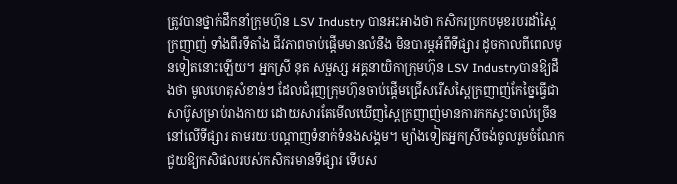ត្រូវបានថ្នាក់ដឹកនាំក្រុមហ៊ុន LSV Industry បានអះអាងថា កសិករប្រកបមុខរបរដាំស្ពៃក្រញាញ់ ទាំងពីរទីតាំង ជីវភាពចាប់ផ្តើមមានលំនឹង មិនបារម្ភអំពីទីផ្សារ ដូចកាលពីពេលមុនទៀតនោះឡើយ។ អ្នកស្រី នុត សម្ផស្ស អគ្គនាយិកាក្រុមហ៊ុន LSV Industryបានឱ្យដឹងថា មូលហេតុសំខាន់ៗ ដែលជំរុញក្រុមហ៊ុនចាប់ផ្តើមជ្រើសរើសស្ពៃក្រញាញ់កែច្នៃធ្វើជាសាប៊ូសម្រាប់រាងកាយ ដោយសារតែមើលឃើញស្ពៃក្រញាញ់មានការកកស្ទះចាល់ច្រើននៅលើទីផ្សារ តាមរយៈបណ្តាញទំនាក់ទំនងសង្គម។ ម្យ៉ាងទៀតអ្នកស្រីចង់ចូលរួមចំណែកជួយឱ្យកសិផលរបស់កសិករមានទីផ្សារ ទើបស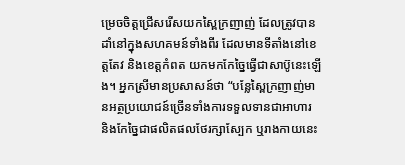ម្រេចចិត្តជ្រើសរើសយកស្ពៃក្រញាញ់ ដែលត្រូវបានដាំនៅក្នុងសហគមន៍ទាំងពីរ ដែលមានទីតាំងនៅខេត្តតែវ និងខេត្តកំពត យកមកកែច្នៃធ្វើជាសាប៊ូនេះឡើង។ អ្នកស្រីមានប្រសាសន៍ថា “បន្លែស្ពៃក្រញាញ់មានអត្ថប្រយោជន៍ច្រើនទាំងការទទួលទានជាអាហារ និងកែច្នៃជាផលិតផលថែរក្សាស្បែក ឬរាងកាយនេះ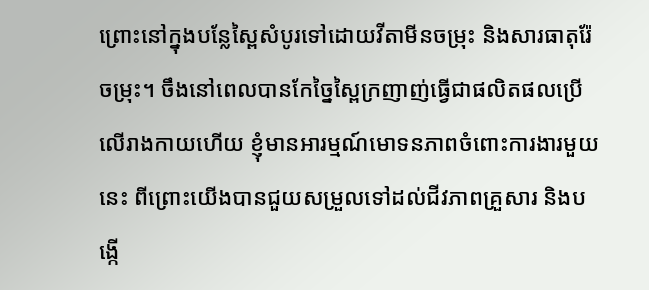ព្រោះនៅក្នុងបន្លែស្ពៃសំបូរទៅដោយវីតាមីនចម្រុះ និងសារធាតុរ៉ែចម្រុះ។ ចឹងនៅពេលបានកែច្នៃស្ពៃក្រញាញ់ធ្វើជាផលិតផលប្រើលើរាងកាយហើយ ខ្ញុំមានអារម្មណ៍មោទនភាពចំពោះការងារមួយនេះ ពីព្រោះយើងបានជួយសម្រួលទៅដល់ជីវភាពគ្រួសារ និងបង្កើ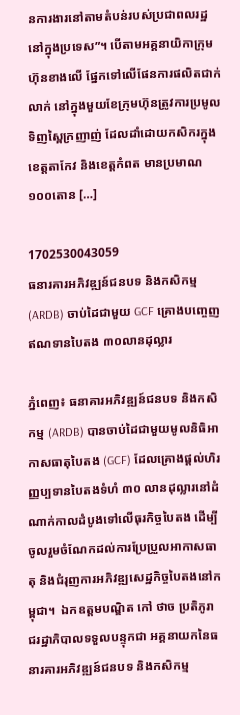នការងារនៅតាមតំបន់របស់ប្រជាពលរដ្ឋនៅក្នុងប្រទេស”។ បើតាមអគ្គនាយិកាក្រុមហ៊ុនខាងលើ ផ្នែកទៅលើផែនការផលិតជាក់លាក់ នៅក្នុងមួយខែក្រុមហ៊ុនត្រូវការប្រមូលទិញស្ពៃក្រញាញ់ ដែលដាំដោយកសិករក្នុងខេត្តតាកែវ និងខេត្តកំពត មានប្រមាណ១០០តោន […]

1702530043059
ធនារគារអភិវឌ្ឍន៍ជនបទ និងកសិកម្ម (ARDB) ចាប់ដៃជាមួយ GCF គ្រោងបញ្ចេញឥណទានបៃតង ៣០លានដុល្លារ

ភ្នំពេញ៖ ធនាគារអភិវឌ្ឍន៍ជនបទ និងកសិកម្ម (ARDB) បានចាប់ដៃជាមួយមូលនិធិអាកាសធាតុបៃតង (GCF) ដែលគ្រោងផ្ដល់ហិរញ្ញប្បទានបៃតងទំហំ ៣០ លានដុល្លារនៅដំណាក់កាលដំបូងទៅលើធុរកិច្ចបៃតង ដើម្បីចូលរួមចំណែកដល់ការប្រែប្រួលអាកាសធាតុ និងជំរុញការអភិវឌ្ឍសេដ្ឋកិច្ចបៃតងនៅកម្ពុជា។  ឯកឧត្តមបណ្ឌិត កៅ ថាច ប្រតិភូរាជរដ្ឋាភិបាលទទួលបន្ទុកជា អគ្គនាយកនៃធនារគារអភិវឌ្ឍន៍ជនបទ និងកសិកម្ម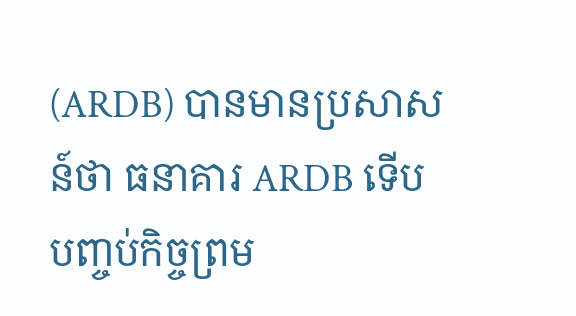(ARDB) បានមានប្រសាសន៍ថា ធនាគារ ARDB ទើបបញ្ចប់កិច្ចព្រម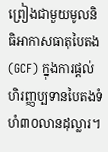ព្រៀងជាមួយមូលនិធិអាកាសធាតុបៃតង(GCF) ក្នុងការផ្ដល់ហិរញ្ញប្បទានបៃតងទំហំ៣០លានដុល្លារ។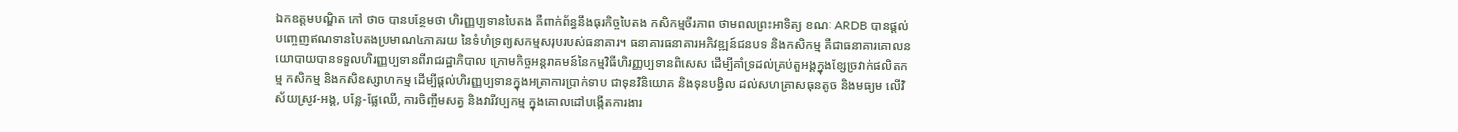ឯកឧត្តមបណ្ឌិត កៅ ថាច បានបន្ថែមថា ហិរញ្ញប្បទានបៃតង គឺពាក់ព័ន្ធនឹងធុរកិច្ចបៃតង កសិកម្មចីរភាព ថាមពលព្រះអាទិត្យ ខណៈ ARDB បានផ្ដល់បញ្ចេញឥណទានបៃតងប្រមាណ៤ភាគរយ នៃទំហំទ្រព្យសកម្មសរុបរបស់ធនាគារ។ ធនាគារធនាគារអភិវឌ្ឍន៍ជនបទ និងកសិកម្ម គឺជាធនាគារគោលនយោបាយបានទទួលហិរញ្ញប្បទានពីរាជរដ្ឋាភិបាល ក្រោមកិច្ចអន្តរាគមន៍នៃកម្មវិធីហិរញ្ញប្បទានពិសេស ដើម្បីគាំទ្រដល់គ្រប់តួអង្គក្នុងខ្សែច្រវាក់ផលិតកម្ម កសិកម្ម និងកសិឧស្សាហកម្ម ដើម្បីផ្តល់ហិរញ្ញប្បទានក្នុងអត្រាការប្រាក់ទាប ជាទុនវិនិយោគ និងទុនបង្វិល ដល់សហគ្រាសធុនតូច និងមធ្យម លើវិស័យស្រូវ-អង្គ, បន្លែ-ផ្លែឈើ, ការចិញ្ចឹមសត្វ និងវារីវប្បកម្ម ក្នុងគោលដៅបង្កើតការងារ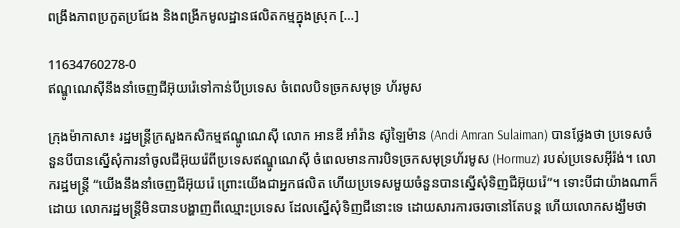ពង្រឹងភាពប្រកួតប្រជែង និងពង្រីកមូលដ្ឋានផលិតកម្មក្នុងស្រុក […]

11634760278-0
ឥណ្ឌូណេស៊ីនឹងនាំចេញជីអ៊ុយរ៉េទៅកាន់បីប្រទេស ចំពេលបិទច្រកសមុទ្រ ហ័រមូស

ក្រុងម៉ាកាសា៖ រដ្ឋមន្ត្រីក្រសួងកសិកម្មឥណ្ឌូណេស៊ី លោក អានឌី អាំរ៉ាន ស៊ូឡៃម៉ាន (Andi Amran Sulaiman) បានថ្លែងថា ប្រទេសចំនួនបីបានស្នើសុំការនាំចូលជីអ៊ុយរ៉េពីប្រទេសឥណ្ឌូណេស៊ី ចំពេលមានការបិទច្រកសមុទ្រហ័រមូស (Hormuz) របស់ប្រទេសអ៊ីរ៉ង់។ លោករដ្ឋមន្ត្រី “យើងនឹងនាំចេញជីអ៊ុយរ៉េ ព្រោះយើងជាអ្នកផលិត ហើយប្រទេសមួយចំនួនបានស្នើសុំទិញជីអ៊ុយរ៉េ”។ ទោះបីជាយ៉ាងណាក៏ដោយ លោករដ្ឋមន្ត្រីមិនបានបង្ហាញពីឈ្មោះប្រទេស ដែលស្នើសុំទិញជីនោះទេ ដោយសារការចរចានៅតែបន្ត ហើយលោកសង្ឃឹមថា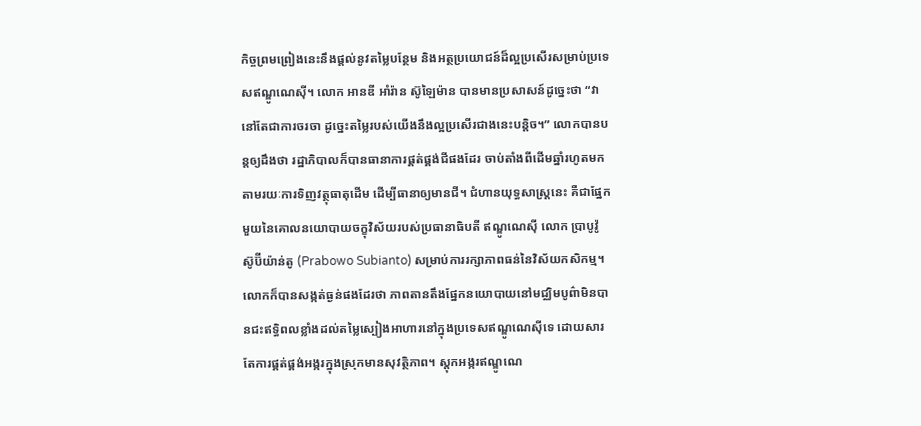កិច្ចព្រមព្រៀងនេះនឹងផ្តល់នូវតម្លៃបន្ថែម និងអត្ថប្រយោជន៍ដ៏ល្អប្រសើរសម្រាប់ប្រទេសឥណ្ឌូណេស៊ី។ លោក អានឌី អាំរ៉ាន ស៊ូឡៃម៉ាន បានមានប្រសាសន៍ដូច្នេះថា “វានៅតែជាការចរចា ដូច្នេះតម្លៃរបស់យើងនឹងល្អប្រសើរជាងនេះបន្តិច។” លោកបានបន្តឲ្យដឹងថា រដ្ឋាភិបាលក៏បានធានាការផ្គត់ផ្គង់ជីផងដែរ ចាប់តាំងពីដើមឆ្នាំរហូតមក តាមរយៈការទិញវត្ថុធាតុដើម ដើម្បីធានាឲ្យមានជី។ ជំហានយុទ្ធសាស្ត្រនេះ គឺជាផ្នែកមួយនៃគោលនយោបាយចក្ខុវិស័យរបស់ប្រធានាធិបតី ឥណ្ឌូណេស៊ី លោក ប្រាបូវ៉ូ ស៊ូប៊ីយ៉ាន់តូ (Prabowo Subianto) សម្រាប់ការរក្សាភាពធន់នៃវិស័យកសិកម្ម។ លោកក៏បានសង្កត់ធ្ងន់ផងដែរថា ភាពតានតឹងផ្នែកនយោបាយនៅមជ្ឈិមបូព៌ាមិនបានជះឥទ្ធិពលខ្លាំងដល់តម្លៃស្បៀងអាហារនៅក្នុងប្រទេសឥណ្ឌូណេស៊ីទេ ដោយសារតែការផ្គត់ផ្គង់អង្ករក្នុងស្រុកមានសុវត្ថិភាព។ ស្តុកអង្ករឥណ្ឌូណេ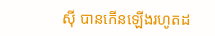ស៊ី បានកើនឡើងរហូតដ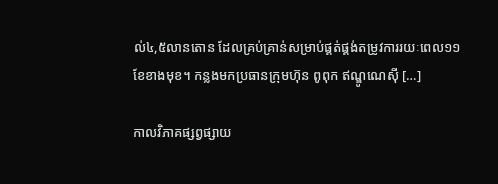ល់៤,៥លានតោន ដែលគ្រប់គ្រាន់សម្រាប់ផ្គត់ផ្គង់តម្រូវការរយៈពេល១១ខែខាងមុខ។ កន្លងមកប្រធានក្រុមហ៊ុន ពូពុក ឥណ្ឌូណេស៊ី […]

កាលវិភាគផ្សព្វផ្សាយ